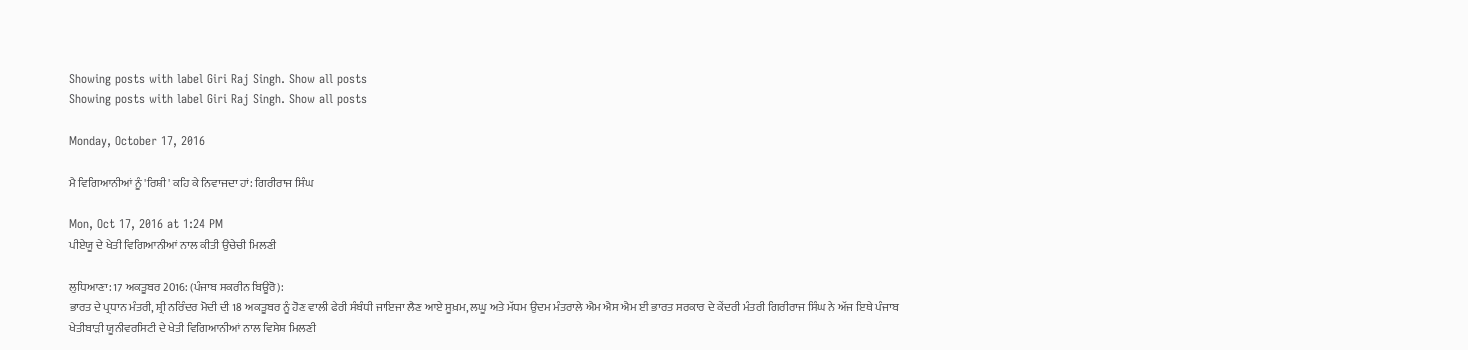Showing posts with label Giri Raj Singh. Show all posts
Showing posts with label Giri Raj Singh. Show all posts

Monday, October 17, 2016

ਮੈ ਵਿਗਿਆਨੀਆਂ ਨੂੰ 'ਰਿਸ਼ੀ' ਕਹਿ ਕੇ ਨਿਵਾਜਦਾ ਹਾਂ: ਗਿਰੀਰਾਜ ਸਿੰਘ

Mon, Oct 17, 2016 at 1:24 PM
ਪੀਏਯੂ ਦੇ ਖੇਤੀ ਵਿਗਿਆਨੀਆਂ ਨਾਲ ਕੀਤੀ ਉਚੇਚੀ ਮਿਲਣੀ

ਲੁਧਿਆਣਾ: 17 ਅਕਤੂਬਰ 2016: (ਪੰਜਾਬ ਸਕਰੀਨ ਬਿਊਰੋ):
ਭਾਰਤ ਦੇ ਪ੍ਰਧਾਨ ਮੰਤਰੀ, ਸ਼੍ਰੀ ਨਰਿੰਦਰ ਮੋਦੀ ਦੀ 18 ਅਕਤੂਬਰ ਨੂੰ ਹੋਣ ਵਾਲੀ ਫੇਰੀ ਸੰਬੰਧੀ ਜਾਇਜਾ ਲੈਣ ਆਏ ਸੂਖ਼ਮ, ਲਘੂ ਅਤੇ ਮੱਧਮ ਉਦਮ ਮੰਤਰਾਲੇ ਐਮ ਐਸ ਐਮ ਈ ਭਾਰਤ ਸਰਕਾਰ ਦੇ ਕੇਂਦਰੀ ਮੰਤਰੀ ਗਿਰੀਰਾਜ ਸਿੰਘ ਨੇ ਅੱਜ ਇਥੇ ਪੰਜਾਬ ਖੇਤੀਬਾੜੀ ਯੂਨੀਵਰਸਿਟੀ ਦੇ ਖੇਤੀ ਵਿਗਿਆਨੀਆਂ ਨਾਲ ਵਿਸੇਸ਼ ਮਿਲਣੀ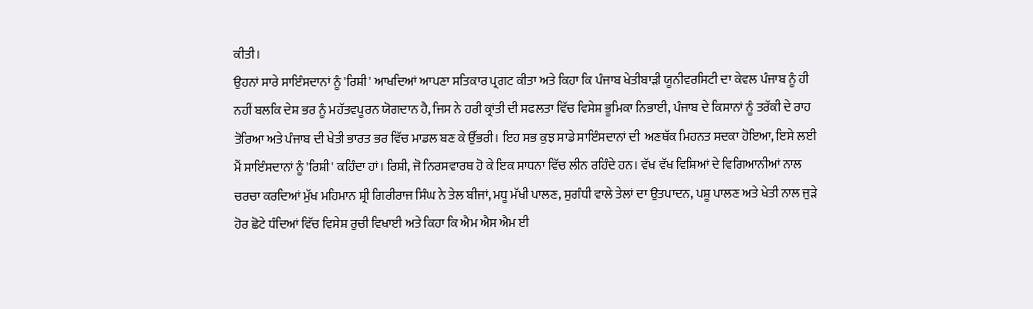ਕੀਤੀ।
ਉਹਨਾਂ ਸਾਰੇ ਸਾਇੰਸਦਾਨਾਂ ਨੂੰ 'ਰਿਸ਼ੀ' ਆਖਦਿਆਂ ਆਪਣਾ ਸਤਿਕਾਰ ਪ੍ਰਗਟ ਕੀਤਾ ਅਤੇ ਕਿਹਾ ਕਿ ਪੰਜਾਬ ਖੇਤੀਬਾੜੀ ਯੂਨੀਵਰਸਿਟੀ ਦਾ ਕੇਵਲ ਪੰਜਾਬ ਨੂੰ ਹੀ ਨਹੀਂ ਬਲਕਿ ਦੇਸ਼ ਭਰ ਨੂੰ ਮਹੱਤਵਪੂਰਨ ਯੋਗਦਾਨ ਹੈ, ਜਿਸ ਨੇ ਹਰੀ ਕ੍ਰਾਂਤੀ ਦੀ ਸਫਲਤਾ ਵਿੱਚ ਵਿਸੇਸ਼ ਭੂਮਿਕਾ ਨਿਭਾਈ, ਪੰਜਾਬ ਦੇ ਕਿਸਾਨਾਂ ਨੂੰ ਤਰੱਕੀ ਦੇ ਰਾਹ ਤੋਰਿਆ ਅਤੇ ਪੰਜਾਬ ਦੀ ਖੇਤੀ ਭਾਰਤ ਭਰ ਵਿੱਚ ਮਾਡਲ ਬਣ ਕੇ ਉੱਭਰੀ। ਇਹ ਸਭ ਕੁਝ ਸਾਡੇ ਸਾਇੰਸਦਾਨਾਂ ਦੀ  ਅਣਥੱਕ ਮਿਹਨਤ ਸਦਕਾ ਹੋਇਆ, ਇਸੇ ਲਈ ਮੈਂ ਸਾਇੰਸਦਾਨਾਂ ਨੂੰ 'ਰਿਸ਼ੀ' ਕਹਿੰਦਾ ਹਾਂ। ਰਿਸ਼ੀ, ਜੋ ਨਿਰਸਵਾਰਥ ਹੋ ਕੇ ਇਕ ਸਾਧਨਾ ਵਿੱਚ ਲੀਨ ਰਹਿੰਦੇ ਹਨ। ਵੱਖ ਵੱਖ ਵਿਸ਼ਿਆਂ ਦੇ ਵਿਗਿਆਨੀਆਂ ਨਾਲ ਚਰਚਾ ਕਰਦਿਆਂ ਮੁੱਖ ਮਹਿਮਾਨ ਸ਼੍ਰੀ ਗਿਰੀਰਾਜ ਸਿੰਘ ਨੇ ਤੇਲ ਬੀਜਾਂ, ਮਧੂ ਮੱਖੀ ਪਾਲਣ, ਸੁਗੰਧੀ ਵਾਲੇ ਤੇਲਾਂ ਦਾ ਉਤਪਾਦਨ, ਪਸ਼ੂ ਪਾਲਣ ਅਤੇ ਖੇਤੀ ਨਾਲ ਜੁੜੇ ਹੋਰ ਛੋਟੇ ਧੰਦਿਆਂ ਵਿੱਚ ਵਿਸੇਸ਼ ਰੁਚੀ ਵਿਖਾਈ ਅਤੇ ਕਿਹਾ ਕਿ ਐਮ ਐਸ ਐਮ ਈ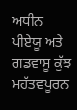ਅਧੀਨ ਪੀਏਯੂ ਅਤੇ ਗਡਵਾਸੂ ਕੁੱਝ ਮਹੱਤਵਪੂਰਨ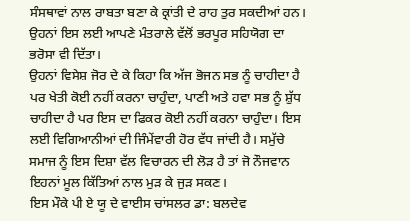ਸੰਸਥਾਵਾਂ ਨਾਲ ਰਾਬਤਾ ਬਣਾ ਕੇ ਕ੍ਰਾਂਤੀ ਦੇ ਰਾਹ ਤੁਰ ਸਕਦੀਆਂ ਹਨ। ਉਹਨਾਂ ਇਸ ਲਈ ਆਪਣੇ ਮੰਤਰਾਲੇ ਵੱਲੋਂ ਭਰਪੂਰ ਸਹਿਯੋਗ ਦਾ ਭਰੋਸਾ ਵੀ ਦਿੱਤਾ।
ਉਹਨਾਂ ਵਿਸੇਸ਼ ਜੋਰ ਦੇ ਕੇ ਕਿਹਾ ਕਿ ਅੱਜ ਭੋਜਨ ਸਭ ਨੂੰ ਚਾਹੀਦਾ ਹੈ ਪਰ ਖੇਤੀ ਕੋਈ ਨਹੀਂ ਕਰਨਾ ਚਾਹੁੰਦਾ, ਪਾਣੀ ਅਤੇ ਹਵਾ ਸਭ ਨੂੰ ਸ਼ੁੱਧ ਚਾਹੀਦਾ ਹੈ ਪਰ ਇਸ ਦਾ ਫਿਕਰ ਕੋਈ ਨਹੀਂ ਕਰਨਾ ਚਾਹੁੰਦਾ। ਇਸ ਲਈ ਵਿਗਿਆਨੀਆਂ ਦੀ ਜਿੰਮੇਂਵਾਰੀ ਹੋਰ ਵੱਧ ਜਾਂਦੀ ਹੈ। ਸਮੁੱਚੇ ਸਮਾਜ ਨੂੰ ਇਸ ਦਿਸ਼ਾ ਵੱਲ ਵਿਚਾਰਨ ਦੀ ਲੋੜ ਹੈ ਤਾਂ ਜੋ ਨੌਜਵਾਨ ਇਹਨਾਂ ਮੂਲ ਕਿੱਤਿਆਂ ਨਾਲ ਮੁੜ ਕੇ ਜੁੜ ਸਕਣ।
ਇਸ ਮੌਕੇ ਪੀ ਏ ਯੂ ਦੇ ਵਾਈਸ ਚਾਂਸਲਰ ਡਾ: ਬਲਦੇਵ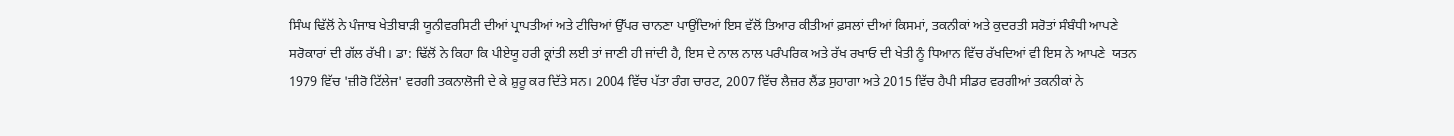ਸਿੰਘ ਢਿੱਲੋਂ ਨੇ ਪੰਜਾਬ ਖੇਤੀਬਾੜੀ ਯੂਨੀਵਰਸਿਟੀ ਦੀਆਂ ਪ੍ਰਾਪਤੀਆਂ ਅਤੇ ਟੀਚਿਆਂ ਉੱਪਰ ਚਾਨਣਾ ਪਾਉਂਦਿਆਂ ਇਸ ਵੱਲੋਂ ਤਿਆਰ ਕੀਤੀਆਂ ਫ਼ਸਲਾਂ ਦੀਆਂ ਕਿਸਮਾਂ, ਤਕਨੀਕਾਂ ਅਤੇ ਕੁਦਰਤੀ ਸਰੋਤਾਂ ਸੰਬੰਧੀ ਆਪਣੇ ਸਰੋਕਾਰਾਂ ਦੀ ਗੱਲ ਰੱਖੀ। ਡਾ: ਢਿੱਲੋਂ ਨੇ ਕਿਹਾ ਕਿ ਪੀਏਯੂ ਹਰੀ ਕ੍ਰਾਂਤੀ ਲਈ ਤਾਂ ਜਾਣੀ ਹੀ ਜਾਂਦੀ ਹੈ, ਇਸ ਦੇ ਨਾਲ ਨਾਲ ਪਰੰਪਰਿਕ ਅਤੇ ਰੱਖ ਰਖਾਓ ਦੀ ਖੇਤੀ ਨੂੰ ਧਿਆਨ ਵਿੱਚ ਰੱਖਦਿਆਂ ਵੀ ਇਸ ਨੇ ਆਪਣੇ  ਯਤਨ 1979 ਵਿੱਚ 'ਜ਼ੀਰੋ ਟਿੱਲੇਜ' ਵਰਗੀ ਤਕਨਾਲੋਜੀ ਦੇ ਕੇ ਸ਼ੁਰੂ ਕਰ ਦਿੱਤੇ ਸਨ। 2004 ਵਿੱਚ ਪੱਤਾ ਰੰਗ ਚਾਰਟ, 2007 ਵਿੱਚ ਲੈਜ਼ਰ ਲੈਂਡ ਸੁਹਾਗਾ ਅਤੇ 2015 ਵਿੱਚ ਹੈਪੀ ਸੀਡਰ ਵਰਗੀਆਂ ਤਕਨੀਕਾਂ ਨੇ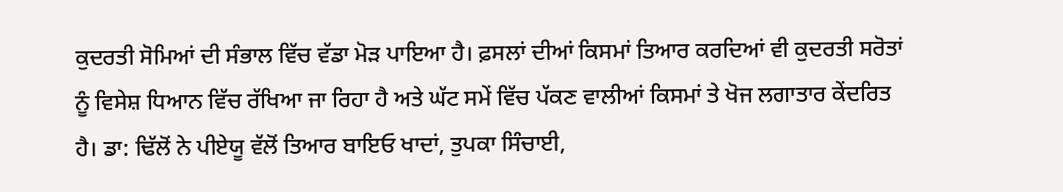ਕੁਦਰਤੀ ਸੋਮਿਆਂ ਦੀ ਸੰਭਾਲ ਵਿੱਚ ਵੱਡਾ ਮੋੜ ਪਾਇਆ ਹੈ। ਫ਼ਸਲਾਂ ਦੀਆਂ ਕਿਸਮਾਂ ਤਿਆਰ ਕਰਦਿਆਂ ਵੀ ਕੁਦਰਤੀ ਸਰੋਤਾਂ ਨੂੰ ਵਿਸੇਸ਼ ਧਿਆਨ ਵਿੱਚ ਰੱਖਿਆ ਜਾ ਰਿਹਾ ਹੈ ਅਤੇ ਘੱਟ ਸਮੇਂ ਵਿੱਚ ਪੱਕਣ ਵਾਲੀਆਂ ਕਿਸਮਾਂ ਤੇ ਖੋਜ ਲਗਾਤਾਰ ਕੇਂਦਰਿਤ ਹੈ। ਡਾ: ਢਿੱਲੋਂ ਨੇ ਪੀਏਯੂ ਵੱਲੋਂ ਤਿਆਰ ਬਾਇਓ ਖਾਦਾਂ, ਤੁਪਕਾ ਸਿੰਚਾਈ,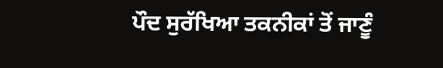ਪੌਦ ਸੁਰੱਖਿਆ ਤਕਨੀਕਾਂ ਤੋਂ ਜਾਣੂੰ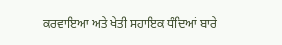ਕਰਵਾਇਆ ਅਤੇ ਖੇਤੀ ਸਹਾਇਕ ਧੰਦਿਆਂ ਬਾਰੇ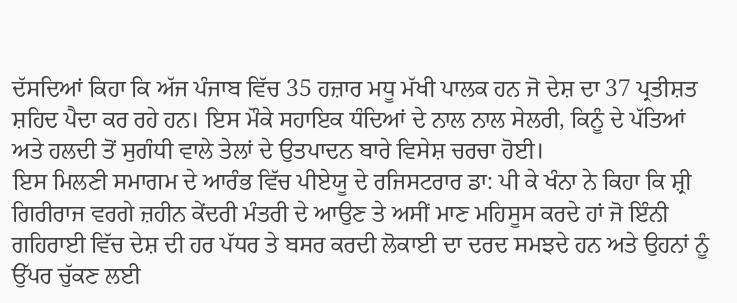ਦੱਸਦਿਆਂ ਕਿਹਾ ਕਿ ਅੱਜ ਪੰਜਾਬ ਵਿੱਚ 35 ਹਜ਼ਾਰ ਮਧੂ ਮੱਖੀ ਪਾਲਕ ਹਨ ਜੋ ਦੇਸ਼ ਦਾ 37 ਪ੍ਰਤੀਸ਼ਤ ਸ਼ਹਿਦ ਪੈਦਾ ਕਰ ਰਹੇ ਹਨ। ਇਸ ਮੌਕੇ ਸਹਾਇਕ ਧੰਦਿਆਂ ਦੇ ਨਾਲ ਨਾਲ ਸੇਲਰੀ, ਕਿਨੂੰ ਦੇ ਪੱਤਿਆਂ ਅਤੇ ਹਲਦੀ ਤੋਂ ਸੁਗੰਧੀ ਵਾਲੇ ਤੇਲਾਂ ਦੇ ਉਤਪਾਦਨ ਬਾਰੇ ਵਿਸੇਸ਼ ਚਰਚਾ ਹੋਈ।
ਇਸ ਮਿਲਣੀ ਸਮਾਗਮ ਦੇ ਆਰੰਭ ਵਿੱਚ ਪੀਏਯੂ ਦੇ ਰਜਿਸਟਰਾਰ ਡਾ: ਪੀ ਕੇ ਖੰਨਾ ਨੇ ਕਿਹਾ ਕਿ ਸ਼੍ਰੀ ਗਿਰੀਰਾਜ ਵਰਗੇ ਜ਼ਹੀਨ ਕੇਂਦਰੀ ਮੰਤਰੀ ਦੇ ਆਉਣ ਤੇ ਅਸੀਂ ਮਾਣ ਮਹਿਸੂਸ ਕਰਦੇ ਹਾਂ ਜੋ ਇੰਨੀ ਗਹਿਰਾਈ ਵਿੱਚ ਦੇਸ਼ ਦੀ ਹਰ ਪੱਧਰ ਤੇ ਬਸਰ ਕਰਦੀ ਲੋਕਾਈ ਦਾ ਦਰਦ ਸਮਝਦੇ ਹਨ ਅਤੇ ਉਹਨਾਂ ਨੂੰ ਉੱਪਰ ਚੁੱਕਣ ਲਈ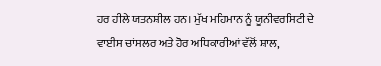ਹਰ ਹੀਲੇ ਯਤਨਸ਼ੀਲ ਹਨ। ਮੁੱਖ ਮਹਿਮਾਨ ਨੂੰ ਯੂਨੀਵਰਸਿਟੀ ਦੇ ਵਾਈਸ ਚਾਂਸਲਰ ਅਤੇ ਹੋਰ ਅਧਿਕਾਰੀਆਂ ਵੱਲੋਂ ਸ਼ਾਲ,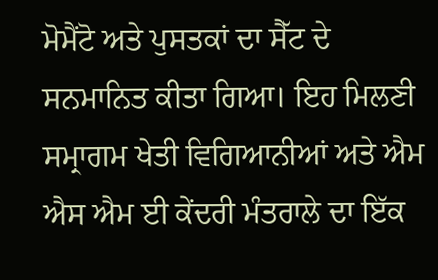ਮੋਮੈਂਟੋ ਅਤੇ ਪੁਸਤਕਾਂ ਦਾ ਸੈੱਟ ਦੇ ਸਨਮਾਨਿਤ ਕੀਤਾ ਗਿਆ। ਇਹ ਮਿਲਣੀ ਸਮ੍ਰਾਗਮ ਖੇਤੀ ਵਿਗਿਆਨੀਆਂ ਅਤੇ ਐਮ ਐਸ ਐਮ ਈ ਕੇਂਦਰੀ ਮੰਤਰਾਲੇ ਦਾ ਇੱਕ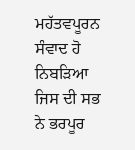ਮਹੱਤਵਪੂਰਨ ਸੰਵਾਦ ਹੋ ਨਿਬੜਿਆ ਜਿਸ ਦੀ ਸਭ ਨੇ ਭਰਪੂਰ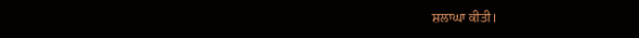ਸ਼ਲਾਘਾ ਕੀਤੀ।